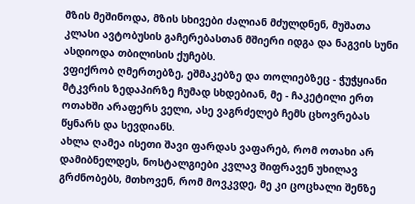მზის მეშინოდა, მზის სხივები ძალიან მძულდნენ, მუშათა კლასი ავტობუსის გაჩერებასთან მშიერი იდგა და ნაგვის სუნი ასდიოდა თბილისის ქუჩებს.
ვფიქრობ ღმერთებზე, ეშმაკებზე და თოლიებზეც - ჭუჭყიანი მტკვრის ზედაპირზე ჩუმად სხდებიან, მე - ჩაკეტილი ერთ ოთახში არაფერს ველი, ასე ვაგრძელებ ჩემს ცხოვრებას წყნარს და სევდიანს.
ახლა ღამეა ისეთი შავი ფარდას ვაფარებ, რომ ოთახი არ დამიბნელდეს, ნოსტალგიები კვლავ შიფრავენ უხილავ გრძნობებს, მთხოვენ, რომ მოვკვდე, მე კი ცოცხალი შენზე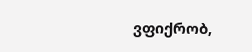ვფიქრობ,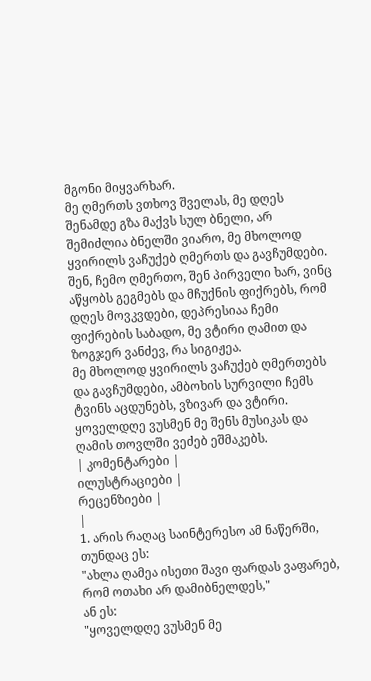მგონი მიყვარხარ.
მე ღმერთს ვთხოვ შველას, მე დღეს შენამდე გზა მაქვს სულ ბნელი, არ შემიძლია ბნელში ვიარო, მე მხოლოდ ყვირილს ვაჩუქებ ღმერთს და გავჩუმდები. შენ, ჩემო ღმერთო, შენ პირველი ხარ, ვინც აწყობს გეგმებს და მჩუქნის ფიქრებს, რომ დღეს მოვკვდები, დეპრესიაა ჩემი ფიქრების საბადო, მე ვტირი ღამით და ზოგჯერ ვანძევ, რა სიგიჟეა.
მე მხოლოდ ყვირილს ვაჩუქებ ღმერთებს და გავჩუმდები, ამბოხის სურვილი ჩემს ტვინს აცდუნებს, ვზივარ და ვტირი. ყოველდღე ვუსმენ მე შენს მუსიკას და ღამის თოვლში ვეძებ ეშმაკებს.
| კომენტარები |
ილუსტრაციები |
რეცენზიები |
|
1. არის რაღაც საინტერესო ამ ნაწერში, თუნდაც ეს:
"ახლა ღამეა ისეთი შავი ფარდას ვაფარებ, რომ ოთახი არ დამიბნელდეს,"
ან ეს:
"ყოველდღე ვუსმენ მე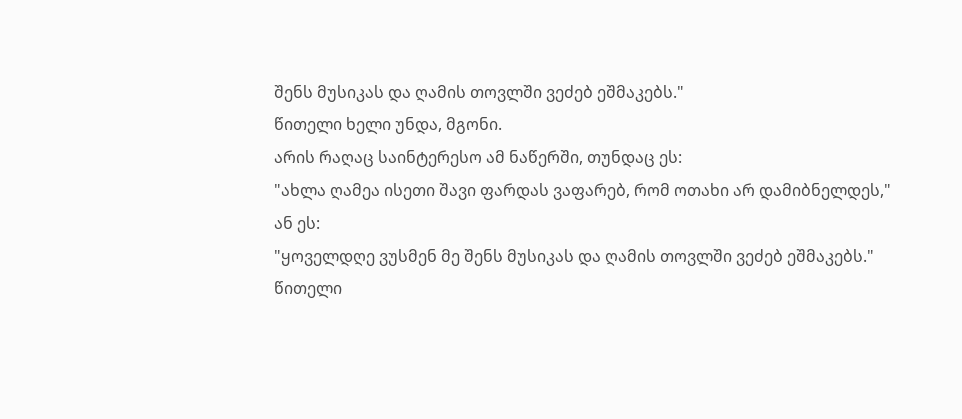შენს მუსიკას და ღამის თოვლში ვეძებ ეშმაკებს."
წითელი ხელი უნდა, მგონი.
არის რაღაც საინტერესო ამ ნაწერში, თუნდაც ეს:
"ახლა ღამეა ისეთი შავი ფარდას ვაფარებ, რომ ოთახი არ დამიბნელდეს,"
ან ეს:
"ყოველდღე ვუსმენ მე შენს მუსიკას და ღამის თოვლში ვეძებ ეშმაკებს."
წითელი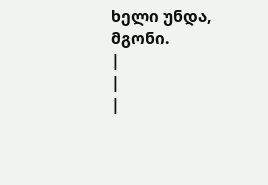ხელი უნდა, მგონი.
|
|
|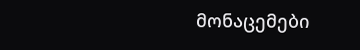მონაცემები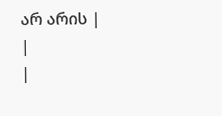არ არის |
|
|